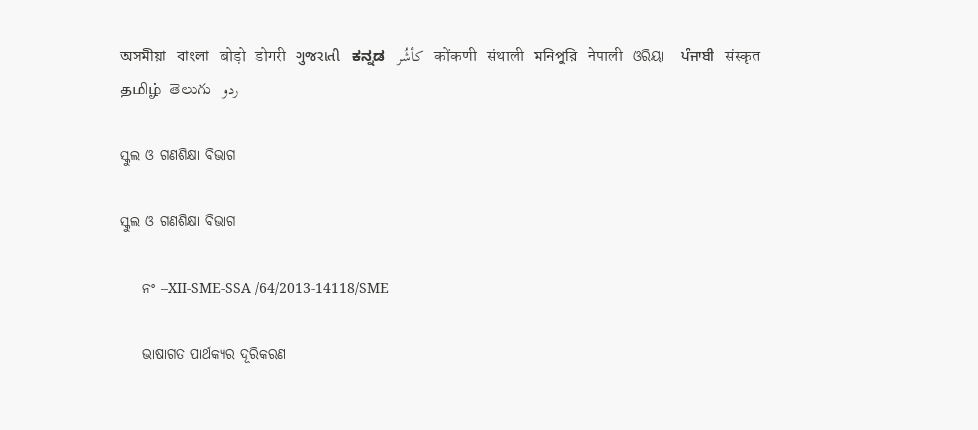অসমীয়া   বাংলা   बोड़ो   डोगरी   ગુજરાતી   ಕನ್ನಡ   كأشُر   कोंकणी   संथाली   মনিপুরি   नेपाली   ଓରିୟା   ਪੰਜਾਬੀ   संस्कृत   தமிழ்  తెలుగు   ردو

ସ୍କୁଲ ଓ ଗଣଶିକ୍ଷା ବିଭାଗ

ସ୍କୁଲ ଓ ଗଣଶିକ୍ଷା ବିଭାଗ

    ନଂ –XII-SME-SSA /64/2013-14118/SME

    ଭାଷାଗତ ପାର୍ଥକ୍ୟର ଦୂରିକରଣ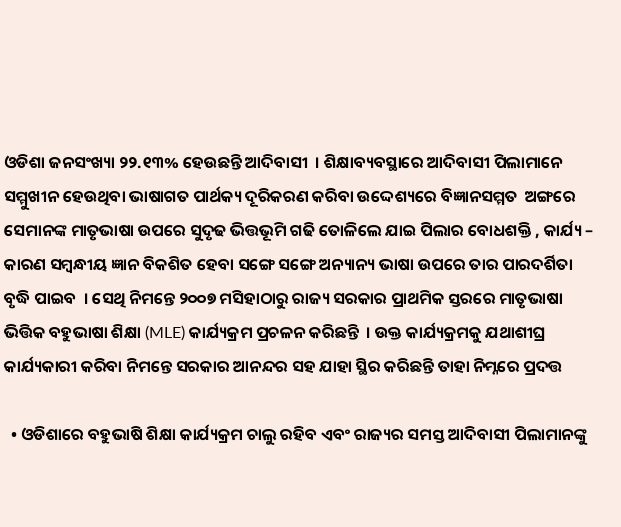ଓଡିଶା ଜନସଂଖ୍ୟା ୨୨.୧୩% ହେଉଛନ୍ତି ଆଦିବାସୀ  । ଶିକ୍ଷାବ୍ୟବସ୍ଥାରେ ଆଦିବାସୀ ପିଲାମାନେ ସମ୍ମୁଖୀନ ହେଉଥିବା ଭାଷାଗତ ପାର୍ଥକ୍ୟ ଦୂରିକରଣ କରିବା ଉଦ୍ଦେଶ୍ୟରେ ବିଜ୍ଞାନସମ୍ମତ  ଅଙ୍ଗରେ ସେମାନଙ୍କ ମାତୃଭାଷା ଉପରେ ସୁଦୃଢ ଭିତ୍ତଭୂମି ଗଢି ତୋଳିଲେ ଯାଇ ପିଲାର ବୋଧଶକ୍ତି , କାର୍ଯ୍ୟ – କାରଣ ସମ୍ବନ୍ଧୀୟ ଜ୍ଞାନ ବିକଶିତ ହେବା ସଙ୍ଗେ ସଙ୍ଗେ ଅନ୍ୟାନ୍ୟ ଭାଷା ଉପରେ ତାର ପାରଦର୍ଶିତା ବୃଦ୍ଧି ପାଇବ  । ସେଥି ନିମନ୍ତେ ୨୦୦୭ ମସିହାଠାରୁ ରାଜ୍ୟ ସରକାର ପ୍ରାଥମିକ ସ୍ତରରେ ମାତୃଭାଷା ଭିତ୍ତିକ ବହୁଭାଷା ଶିକ୍ଷା (MLE) କାର୍ଯ୍ୟକ୍ରମ ପ୍ରଚଳନ କରିଛନ୍ତି  । ଉକ୍ତ କାର୍ଯ୍ୟକ୍ରମକୁ ଯଥାଶୀଘ୍ର କାର୍ଯ୍ୟକାରୀ କରିବା ନିମନ୍ତେ ସରକାର ଆନନ୍ଦର ସହ ଯାହା ସ୍ଥିର କରିଛନ୍ତି ତାହା ନିମ୍ନରେ ପ୍ରଦତ୍ତ

  • ଓଡିଶାରେ ବହୁଭାଷି ଶିକ୍ଷା କାର୍ଯ୍ୟକ୍ରମ ଚାଲୁ ରହିବ ଏବଂ ରାଜ୍ୟର ସମସ୍ତ ଆଦିବାସୀ ପିଲାମାନଙ୍କୁ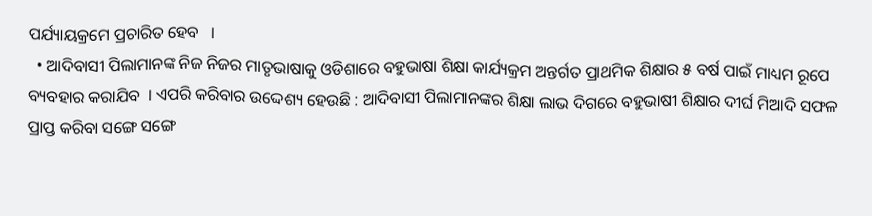ପର୍ଯ୍ୟାୟକ୍ରମେ ପ୍ରଚାରିତ ହେବ   ।
  • ଆଦିବାସୀ ପିଲାମାନଙ୍କ ନିଜ ନିଜର ମାତୃଭାଷାକୁ ଓଡିଶାରେ ବହୁଭାଷା ଶିକ୍ଷା କାର୍ଯ୍ୟକ୍ରମ ଅନ୍ତର୍ଗତ ପ୍ରାଥମିକ ଶିକ୍ଷାର ୫ ବର୍ଷ ପାଇଁ ମାଧ୍ୟମ ରୂପେ ବ୍ୟବହାର କରାଯିବ  । ଏପରି କରିବାର ଉଦ୍ଦେଶ୍ୟ ହେଉଛି : ଆଦିବାସୀ ପିଲାମାନଙ୍କର ଶିକ୍ଷା ଲାଭ ଦିଗରେ ବହୁଭାଷୀ ଶିକ୍ଷାର ଦୀର୍ଘ ମିଆଦି ସଫଳ ପ୍ରାପ୍ତ କରିବା ସଙ୍ଗେ ସଙ୍ଗେ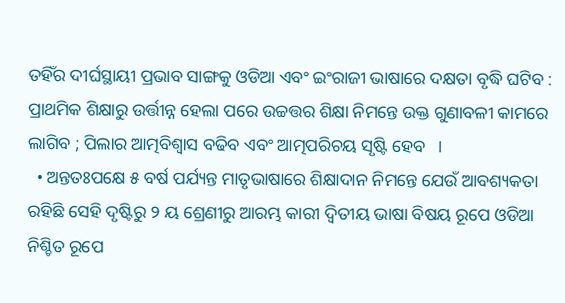ତହିଁର ଦୀର୍ଘସ୍ଥାୟୀ ପ୍ରଭାବ ସାଙ୍ଗକୁ ଓଡିଆ ଏବଂ ଇଂରାଜୀ ଭାଷାରେ ଦକ୍ଷତା ବୃଦ୍ଧି ଘଟିବ : ପ୍ରାଥମିକ ଶିକ୍ଷାରୁ ଉର୍ତ୍ତୀନ୍ନ ହେଲା ପରେ ଉଚ୍ଚତ୍ତର ଶିକ୍ଷା ନିମନ୍ତେ ଉକ୍ତ ଗୁଣାବଳୀ କାମରେ ଲାଗିବ ; ପିଲାର ଆତ୍ମବିଶ୍ଵାସ ବଢିବ ଏବଂ ଆତ୍ମପରିଚୟ ସୃଷ୍ଟି ହେବ   ।
  • ଅନ୍ତତଃପକ୍ଷେ ୫ ବର୍ଷ ପର୍ଯ୍ୟନ୍ତ ମାତୃଭାଷାରେ ଶିକ୍ଷାଦାନ ନିମନ୍ତେ ଯେଉଁ ଆବଶ୍ୟକତା ରହିଛି ସେହି ଦୃଷ୍ଟିରୁ ୨ ୟ ଶ୍ରେଣୀରୁ ଆରମ୍ଭ କାରୀ ଦ୍ଵିତୀୟ ଭାଷା ବିଷୟ ରୂପେ ଓଡିଆ ନିଶ୍ଚିତ ରୂପେ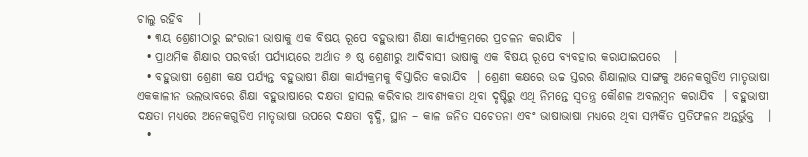ଚାଲୁ ରହିବ   ।
  • ୩ୟ ଶ୍ରେଣୀଠାରୁ ଇଂରାଜୀ ଭାଷାକୁ ଏକ ବିଷୟ ରୂପେ ବହୁଭାଷୀ ଶିକ୍ଷା କାର୍ଯ୍ୟକ୍ରମରେ ପ୍ରଚଳନ କରାଯିବ  ।
  • ପ୍ରାଥମିକ ଶିକ୍ଷାର ପରବର୍ତ୍ତୀ ପର୍ଯ୍ୟାୟରେ ଅର୍ଥାତ ୬ ଷ୍ଠ ଶ୍ରେଣୀରୁ ଆଦିବାସୀ ଭାଷାକୁ ଏକ ବିଷୟ ରୂପେ ବ୍ୟବହାର କରାଯାଇପରେ   ।
  • ବହୁଭାଷୀ ଶ୍ରେଣୀ କକ୍ଷ ପର୍ଯ୍ୟନ୍ତ ବହୁଭାଷୀ ଶିକ୍ଷା କାର୍ଯ୍ୟକ୍ରମକୁ ବିସ୍ତାରିତ କରାଯିବ  । ଶ୍ରେଣୀ କକ୍ଷରେ ଉଚ୍ଚ ସ୍ତରର ଶିକ୍ଷାଲାଭ ସାଙ୍ଗକୁ ଅନେକଗୁଡିଏ ମାତୃଭାଷା  ଏକକାଳୀନ ଭଲଭାବରେ ଶିକ୍ଷା ବହୁଭାଷାରେ ଦକ୍ଷତା ହାସଲ କରିବାର ଆବଶ୍ୟକତା ଥିବା ଦୃଷ୍ଟିରୁ ଏଥି ନିମନ୍ତେ ସ୍ଵତନ୍ତ୍ର କୌଶଳ ଅବଲମ୍ବନ କରାଯିବ  । ବହୁଭାଷୀ ଦକ୍ଷତା ମଧ୍ୟରେ ଅନେକଗୁଡିଏ ମାତୃଭାଷା ଉପରେ ଦକ୍ଷତା ବୃଦ୍ଧି, ସ୍ଥାନ – କାଳ ଜନିତ ସଚେତନା ଏବଂ ଭାଷାଭାଷା ମଧ୍ୟରେ ଥିବା ସମ୍ପର୍କିତ ପ୍ରତିଫଳନ ଅନ୍ତର୍ଭୁକ୍ତ   ।
  •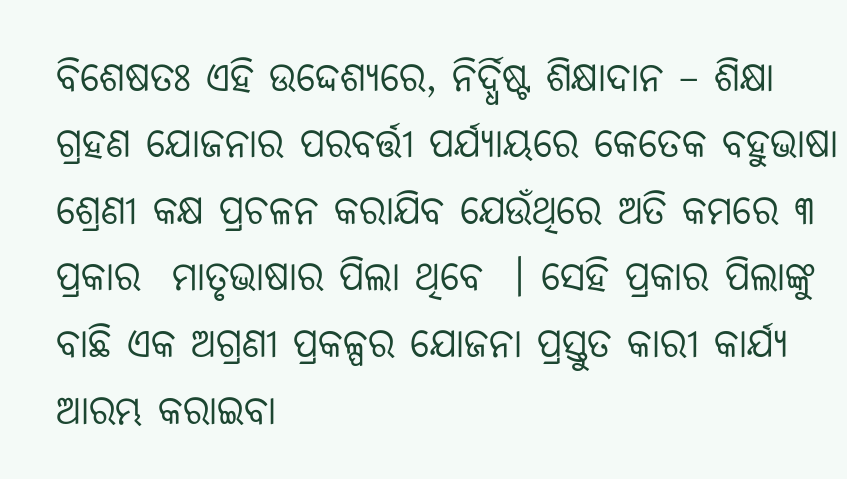ବିଶେଷତଃ ଏହି ଉଦ୍ଦେଶ୍ୟରେ, ନିର୍ଦ୍ଧିଷ୍ଟ ଶିକ୍ଷାଦାନ – ଶିକ୍ଷା ଗ୍ରହଣ ଯୋଜନାର ପରବର୍ତ୍ତୀ ପର୍ଯ୍ୟାୟରେ କେତେକ ବହୁଭାଷା ଶ୍ରେଣୀ କକ୍ଷ ପ୍ରଚଳନ କରାଯିବ ଯେଉଁଥିରେ ଅତି କମରେ ୩ ପ୍ରକାର  ମାତୃଭାଷାର ପିଲା ଥିବେ  । ସେହି ପ୍ରକାର ପିଲାଙ୍କୁ ବାଛି ଏକ ଅଗ୍ରଣୀ ପ୍ରକଳ୍ପର ଯୋଜନା ପ୍ରସ୍ତୁତ କାରୀ କାର୍ଯ୍ୟ ଆରମ୍ଭ କରାଇବା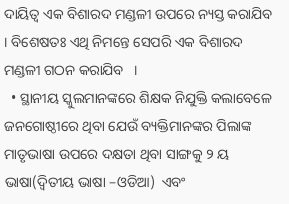ଦାୟିତ୍ଵ ଏକ ବିଶାରଦ ମଣ୍ଡଳୀ ଉପରେ ନ୍ୟସ୍ତ କରାଯିବ  । ବିଶେଷତଃ ଏଥି ନିମନ୍ତେ ସେପରି ଏକ ବିଶାରଦ ମଣ୍ଡଳୀ ଗଠନ କରାଯିବ   ।
  • ସ୍ଥାନୀୟ ସ୍କୁଲମାନଙ୍କରେ ଶିକ୍ଷକ ନିଯୁକ୍ତି କଲାବେଳେ ଜନଗୋଷ୍ଠୀରେ ଥିବା ଯେଉଁ ବ୍ୟକ୍ତିମାନଙ୍କର ପିଲାଙ୍କ ମାତୃଭାଷା ଉପରେ ଦକ୍ଷତା ଥିବା ସାଙ୍ଗକୁ ୨ ୟ ଭାଷା(ଦ୍ଵିତୀୟ ଭାଷା –ଓଡିଆ)  ଏବଂ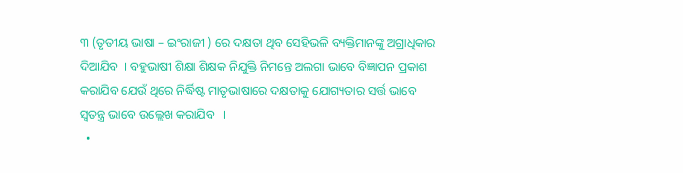୩ (ତୃତୀୟ ଭାଷା – ଇଂରାଜୀ ) ରେ ଦକ୍ଷତା ଥିବ ସେହିଭଳି ବ୍ୟକ୍ତିମାନଙ୍କୁ ଅଗ୍ରାଧିକାର ଦିଆଯିବ  । ବହୁଭାଷୀ ଶିକ୍ଷା ଶିକ୍ଷକ ନିଯୁକ୍ତି ନିମନ୍ତେ ଅଲଗା ଭାବେ ବିଜ୍ଞାପନ ପ୍ରକାଶ କରାଯିବ ଯେଉଁ ଥିରେ ନିର୍ଦ୍ଧିଷ୍ଟ ମାତୃଭାଷାରେ ଦକ୍ଷତାକୁ ଯୋଗ୍ୟତାର ସର୍ତ୍ତ ଭାବେ ସ୍ଵତନ୍ତ୍ର ଭାବେ ଉଲ୍ଲେଖ କରାଯିବ   ।
  •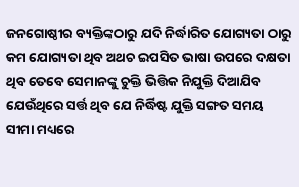ଜନଗୋଷ୍ଠୀର ବ୍ୟକ୍ତିଙ୍କଠାରୁ ଯଦି ନିର୍ଦ୍ଧାରିତ ଯୋଗ୍ୟତା ଠାରୁ କମ ଯୋଗ୍ୟତା ଥିବ ଅଥଚ ଇପସିତ ଭାଷା ଉପରେ ଦକ୍ଷତା ଥିବ ତେବେ ସେମାନଙ୍କୁ ଚୁକ୍ତି ଭିତ୍ତିକ ନିଯୁକ୍ତି ଦିଆଯିବ ଯେଉଁଥିରେ ସର୍ତ୍ତ ଥିବ ଯେ ନିର୍ଦ୍ଧିଷ୍ଟ ଯୁକ୍ତି ସଙ୍ଗତ ସମୟ ସୀମା ମଧ୍ୟରେ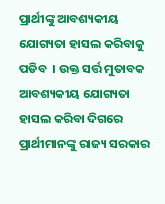ପ୍ରାର୍ଥୀଙ୍କୁ ଆବଶ୍ୟକୀୟ ଯୋଗ୍ୟତା ହାସଲ କରିବାକୁ ପଡିବ  । ଉକ୍ତ ସର୍ତ୍ତ ମୁତାବକ ଆବଶ୍ୟକୀୟ ଯୋଗ୍ୟତା ହାସଲ କରିବା ଦିଗରେ ପ୍ରାର୍ଥୀମାନଙ୍କୁ ରାଜ୍ୟ ସରକାର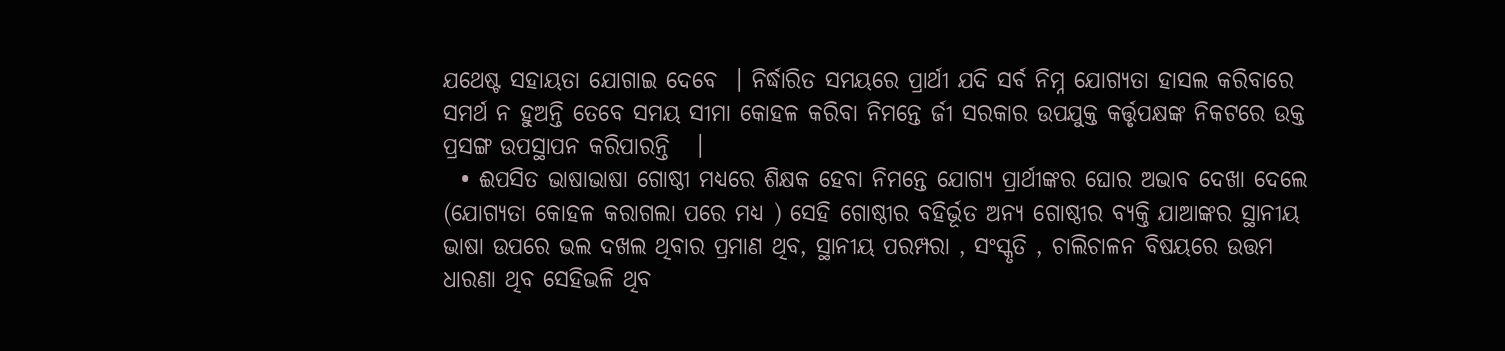ଯଥେଷ୍ଟ ସହାୟତା ଯୋଗାଇ ଦେବେ  । ନିର୍ଦ୍ଧାରିତ ସମୟରେ ପ୍ରାର୍ଥୀ ଯଦି ସର୍ବ ନିମ୍ନ ଯୋଗ୍ୟତା ହାସଲ କରିବାରେ ସମର୍ଥ ନ ହୁଅନ୍ତି ତେବେ ସମୟ ସୀମା କୋହଳ କରିବା ନିମନ୍ତେ ର୍ଜୀ ସରକାର ଉପଯୁକ୍ତ କର୍ତ୍ତୃପକ୍ଷଙ୍କ ନିକଟରେ ଉକ୍ତ ପ୍ରସଙ୍ଗ ଉପସ୍ଥାପନ କରିପାରନ୍ତି   ।
  • ଈପସିତ ଭାଷାଭାଷା ଗୋଷ୍ଠୀ ମଧ୍ୟରେ ଶିକ୍ଷକ ହେବା ନିମନ୍ତେ ଯୋଗ୍ୟ ପ୍ରାର୍ଥୀଙ୍କର ଘୋର ଅଭାବ ଦେଖା ଦେଲେ (ଯୋଗ୍ୟତା କୋହଳ କରାଗଲା ପରେ ମଧ୍ୟ ) ସେହି ଗୋଷ୍ଠୀର ବହିର୍ଭୂତ ଅନ୍ୟ ଗୋଷ୍ଠୀର ବ୍ୟକ୍ତି ଯାଆଙ୍କର ସ୍ଥାନୀୟ ଭାଷା ଉପରେ ଭଲ ଦଖଲ ଥିବାର ପ୍ରମାଣ ଥିବ, ସ୍ଥାନୀୟ ପରମ୍ପରା , ସଂସ୍କୃତି , ଚାଲିଚାଳନ ବିଷୟରେ ଉତ୍ତମ ଧାରଣା ଥିବ ସେହିଭଳି ଥିବ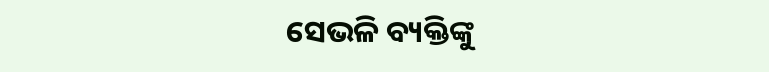ସେଭଳି ବ୍ୟକ୍ତିଙ୍କୁ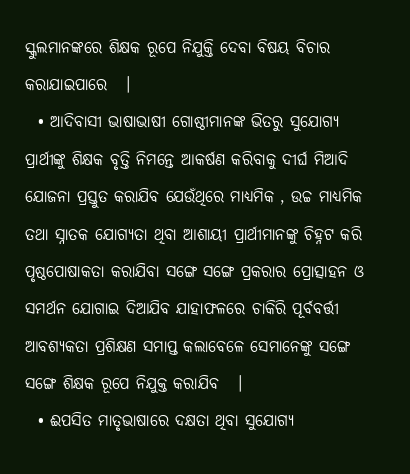ସ୍କୁଲମାନଙ୍କରେ ଶିକ୍ଷକ ରୂପେ ନିଯୁକ୍ତି ଦେବା ବିଷୟ ବିଚାର କରାଯାଇପାରେ   ।
  • ଆଦିବାସୀ ଭାଷାଭାଷୀ ଗୋଷ୍ଠୀମାନଙ୍କ ଭିତରୁ ସୁଯୋଗ୍ୟ ପ୍ରାର୍ଥୀଙ୍କୁ ଶିକ୍ଷକ ବୃତ୍ତି ନିମନ୍ତେ ଆକର୍ଷଣ କରିବାକୁ ଦୀର୍ଘ ମିଆଦି ଯୋଜନା ପ୍ରସ୍ତୁତ କରାଯିବ ଯେଉଁଥିରେ ମାଧ୍ୟମିକ , ଉଚ୍ଚ ମାଧ୍ୟମିକ ତଥା ସ୍ନାତକ ଯୋଗ୍ୟତା ଥିବା ଆଶାୟୀ ପ୍ରାର୍ଥୀମାନଙ୍କୁ ଚିହ୍ନଟ କରି ପୃଷ୍ଠପୋଷାକତା କରାଯିବା ସଙ୍ଗେ ସଙ୍ଗେ ପ୍ରକରାର ପ୍ରୋତ୍ସାହନ ଓ ସମର୍ଥନ ଯୋଗାଇ ଦିଆଯିବ ଯାହାଫଳରେ ଚାକିରି ପୂର୍ବବର୍ତ୍ତୀ ଆବଶ୍ୟକତା ପ୍ରଶିକ୍ଷଣ ସମାପ୍ତ କଲାବେଳେ ସେମାନେଙ୍କୁ ସଙ୍ଗେ ସଙ୍ଗେ ଶିକ୍ଷକ ରୂପେ ନିଯୁକ୍ତ କରାଯିବ   ।
  • ଈପସିତ ମାତୃଭାଷାରେ ଦକ୍ଷତା ଥିବା ସୁଯୋଗ୍ୟ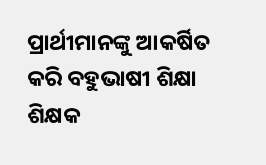ପ୍ରାର୍ଥୀମାନଙ୍କୁ ଆକର୍ଷିତ କରି ବହୁଭାଷୀ ଶିକ୍ଷା ଶିକ୍ଷକ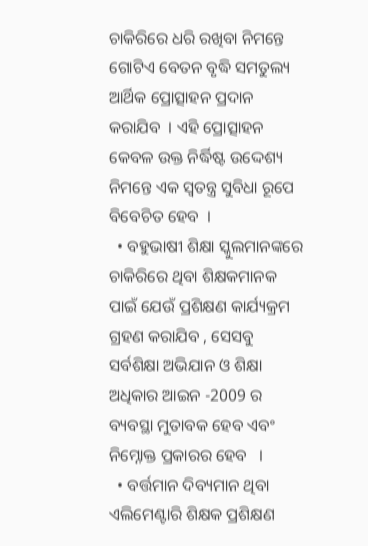ଚାକିରିରେ ଧରି ରଖିବା ନିମନ୍ତେ ଗୋଟିଏ ବେତନ ବୃଦ୍ଧି ସମତୁଲ୍ୟ ଆର୍ଥିକ ପ୍ରୋତ୍ସାହନ ପ୍ରଦାନ କରାଯିବ  । ଏହି ପ୍ରୋତ୍ସାହନ କେବଳ ଉକ୍ତ ନିର୍ଦ୍ଧିଷ୍ଟ ଉଦ୍ଦେଶ୍ୟ ନିମନ୍ତେ ଏକ ସ୍ଵତନ୍ତ୍ର ସୁବିଧା ରୂପେ ବିବେଚିତ ହେବ  ।
  • ବହୁଭାଷୀ ଶିକ୍ଷା ସ୍କୁଲମାନଙ୍କରେ ଚାକିରିରେ ଥିବା ଶିକ୍ଷକମାନକ ପାଇଁ ଯେଉଁ ପ୍ରଶିକ୍ଷଣ କାର୍ଯ୍ୟକ୍ରମ ଗ୍ରହଣ କରାଯିବ , ସେସବୁ ସର୍ବଶିକ୍ଷା ଅଭିଯାନ ଓ ଶିକ୍ଷା ଅଧିକାର ଆଇନ -2009 ର ବ୍ୟବସ୍ଥା ମୁତାବକ ହେବ ଏବଂ ନିମ୍ନୋକ୍ତ ପ୍ରକାରର ହେବ   ।
  • ବର୍ତ୍ତମାନ ଦିବ୍ୟମାନ ଥିବା ଏଲିମେଣ୍ଟାରି ଶିକ୍ଷକ ପ୍ରଶିକ୍ଷଣ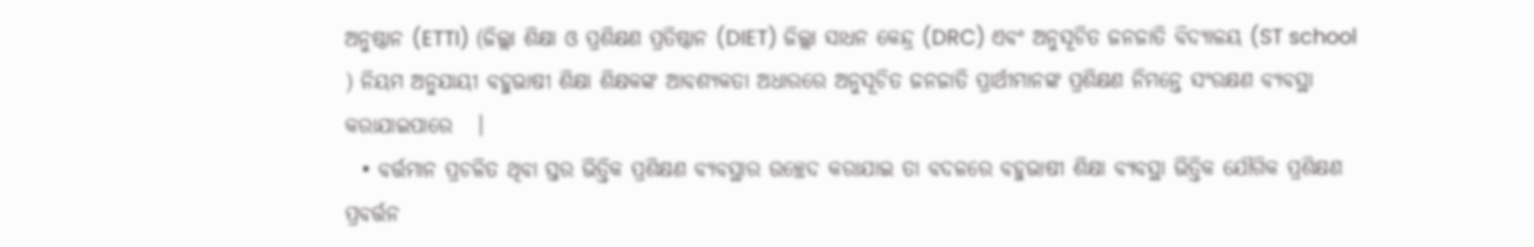ଅନୁଷ୍ଠାନ (ETTI) (ଜିଲ୍ଲା ଶିକ୍ଷା ଓ ପ୍ରଶିକ୍ଷଣ ପ୍ରତିଷ୍ଠାନ (DIET) ଜିଲ୍ଲା ସାଧନ କେନ୍ଦ୍ର (DRC) ଏବଂ ଅନୁସୂଚିତ ଜନଜାତି ବିଦ୍ୟାଳୟ (ST school ) ନିୟମ ଅନୁଯାୟୀ ବହୁଭାଷୀ ଶିକ୍ଷା ଶିକ୍ଷକଙ୍କ ଆବଶ୍ୟକତା ଅଧାରରେ ଅନୁସୂଚିତ ଜନଜାତି ପ୍ରାର୍ଥୀମାନଙ୍କ ପ୍ରଶିକ୍ଷଣ ନିମନ୍ତେ ସଂରକ୍ଷଣ ବ୍ୟବସ୍ଥା କରାଯାଇପାରେ   ।
  • ବର୍ତ୍ତମାନ ପ୍ରଚଳିତ ଥିବା ସ୍ତର ଭିତ୍ତିକ ପ୍ରଶିକ୍ଷଣ ବ୍ୟବସ୍ଥାର ଉଚ୍ଛେଦ କରାଯାଇ ତା ବଦଳରେ ବହୁଭାଷୀ ଶିକ୍ଷା ବ୍ୟବସ୍ଥା ଭିତ୍ତିକ ଯୌଗିକ ପ୍ରଶିକ୍ଷଣ ପ୍ରବର୍ତ୍ତନ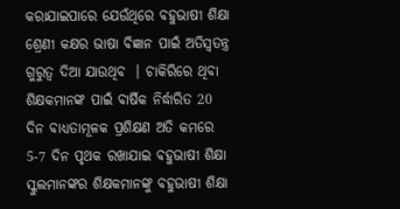କରାଯାଇପାରେ ଯେଉଁଥିରେ ବହୁଭାଷୀ ଶିକ୍ଷା ଶ୍ରେଣୀ କକ୍ଷର ଭାଷା ବିଜ୍ଞାନ ପାଇଁ ଅତିସ୍ଵତନ୍ତ୍ର ଗୁରୁତ୍ଵ ଦିଆ ଯାଉଥିବ  । ଚାକିରିରେ ଥିବା ଶିକ୍ଷକମାନଙ୍କ ପାଇଁ ବାର୍ଷିକ ନିର୍ଦ୍ଧାରିତ 20 ଦିନ ବାଧ୍ୟତାମୂଳକ ପ୍ରଶିକ୍ଷଣ ଅତି କମରେ 5-7 ଦିନ ପୃଥକ ରଖାଯାଇ ବହୁଭାଷୀ ଶିକ୍ଷା ସ୍କୁଲମାନଙ୍କର ଶିକ୍ଷକମାନଙ୍କୁ ବହୁଭାଷୀ ଶିକ୍ଷା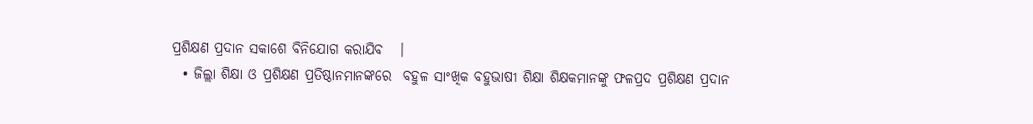ପ୍ରଶିକ୍ଷଣ ପ୍ରଦାନ ସକାଶେ ବିନିଯୋଗ କରାଯିବ   ।
  • ଜିଲ୍ଲା ଶିକ୍ଷା ଓ ପ୍ରଶିକ୍ଷଣ ପ୍ରତିଷ୍ଠାନମାନଙ୍କରେ  ବହୁଳ ସାଂଖିକ ବହୁଭାଷୀ ଶିକ୍ଷା ଶିକ୍ଷକମାନଙ୍କୁ ଫଳପ୍ରଦ ପ୍ରଶିକ୍ଷଣ ପ୍ରଦାନ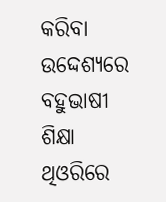କରିବା ଉଦ୍ଦେଶ୍ୟରେ ବହୁଭାଷୀ ଶିକ୍ଷା ଥିଓରିରେ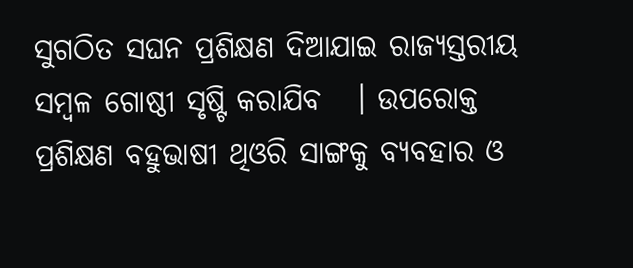ସୁଗଠିତ ସଘନ ପ୍ରଶିକ୍ଷଣ ଦିଆଯାଇ ରାଜ୍ୟସ୍ତରୀୟ ସମ୍ବଳ ଗୋଷ୍ଠୀ ସୃଷ୍ଟି କରାଯିବ   । ଉପରୋକ୍ତ ପ୍ରଶିକ୍ଷଣ ବହୁଭାଷୀ ଥିଓରି ସାଙ୍ଗକୁ ବ୍ୟବହାର ଓ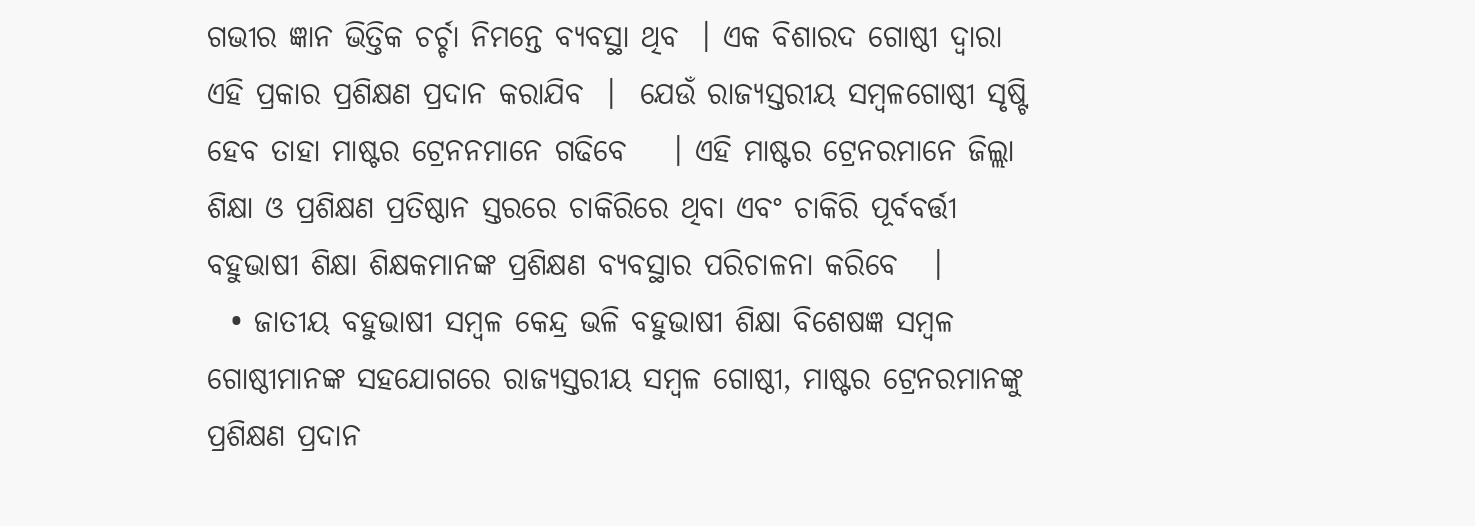ଗଭୀର ଜ୍ଞାନ ଭିତ୍ତିକ ଚର୍ଚ୍ଚା ନିମନ୍ତେ ବ୍ୟବସ୍ଥା ଥିବ  । ଏକ ବିଶାରଦ ଗୋଷ୍ଠୀ ଦ୍ଵାରା ଏହି ପ୍ରକାର ପ୍ରଶିକ୍ଷଣ ପ୍ରଦାନ କରାଯିବ  ।  ଯେଉଁ ରାଜ୍ୟସ୍ତରୀୟ ସମ୍ବଳଗୋଷ୍ଠୀ ସୃଷ୍ଟି ହେବ ତାହା ମାଷ୍ଟର ଟ୍ରେନନମାନେ ଗଢିବେ    । ଏହି ମାଷ୍ଟର ଟ୍ରେନରମାନେ ଜିଲ୍ଲା ଶିକ୍ଷା ଓ ପ୍ରଶିକ୍ଷଣ ପ୍ରତିଷ୍ଠାନ ସ୍ତରରେ ଚାକିରିରେ ଥିବା ଏବଂ ଚାକିରି ପୂର୍ବବର୍ତ୍ତୀ ବହୁଭାଷୀ ଶିକ୍ଷା ଶିକ୍ଷକମାନଙ୍କ ପ୍ରଶିକ୍ଷଣ ବ୍ୟବସ୍ଥାର ପରିଚାଳନା କରିବେ   ।
  • ଜାତୀୟ ବହୁଭାଷୀ ସମ୍ବଳ କେନ୍ଦ୍ର ଭଳି ବହୁଭାଷୀ ଶିକ୍ଷା ବିଶେଷଜ୍ଞ ସମ୍ବଳ ଗୋଷ୍ଠୀମାନଙ୍କ ସହଯୋଗରେ ରାଜ୍ୟସ୍ତରୀୟ ସମ୍ବଳ ଗୋଷ୍ଠୀ, ମାଷ୍ଟର ଟ୍ରେନରମାନଙ୍କୁ ପ୍ରଶିକ୍ଷଣ ପ୍ରଦାନ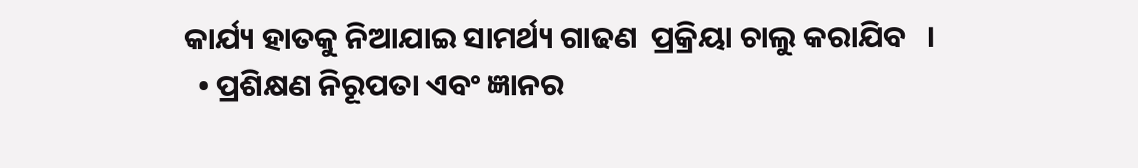କାର୍ଯ୍ୟ ହାତକୁ ନିଆଯାଇ ସାମର୍ଥ୍ୟ ଗାଢଣ  ପ୍ରକ୍ରିୟା ଚାଲୁ କରାଯିବ   ।
  • ପ୍ରଶିକ୍ଷଣ ନିରୂପତା ଏବଂ ଜ୍ଞାନର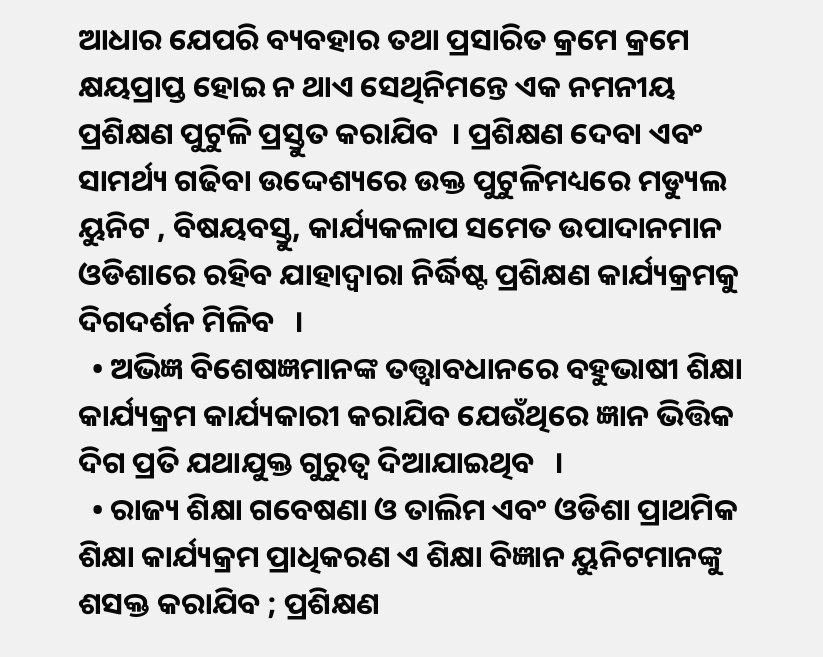ଆଧାର ଯେପରି ବ୍ୟବହାର ତଥା ପ୍ରସାରିତ କ୍ରମେ କ୍ରମେ କ୍ଷୟପ୍ରାପ୍ତ ହୋଇ ନ ଥାଏ ସେଥିନିମନ୍ତେ ଏକ ନମନୀୟ ପ୍ରଶିକ୍ଷଣ ପୁଟୁଳି ପ୍ରସ୍ତୁତ କରାଯିବ  । ପ୍ରଶିକ୍ଷଣ ଦେବା ଏବଂ ସାମର୍ଥ୍ୟ ଗଢିବା ଉଦ୍ଦେଶ୍ୟରେ ଉକ୍ତ ପୁଟୁଳିମଧ୍ୟରେ ମଡ୍ୟୁଲ ୟୁନିଟ , ବିଷୟବସ୍ତୁ, କାର୍ଯ୍ୟକଳାପ ସମେତ ଉପାଦାନମାନ ଓଡିଶାରେ ରହିବ ଯାହାଦ୍ଵାରା ନିର୍ଦ୍ଧିଷ୍ଟ ପ୍ରଶିକ୍ଷଣ କାର୍ଯ୍ୟକ୍ରମକୁ ଦିଗଦର୍ଶନ ମିଳିବ   ।
  • ଅଭିଜ୍ଞ ବିଶେଷଜ୍ଞମାନଙ୍କ ତତ୍ତ୍ଵାବଧାନରେ ବହୁଭାଷୀ ଶିକ୍ଷା କାର୍ଯ୍ୟକ୍ରମ କାର୍ଯ୍ୟକାରୀ କରାଯିବ ଯେଉଁଥିରେ ଜ୍ଞାନ ଭିତ୍ତିକ ଦିଗ ପ୍ରତି ଯଥାଯୁକ୍ତ ଗୁରୁତ୍ଵ ଦିଆଯାଇଥିବ   ।
  • ରାଜ୍ୟ ଶିକ୍ଷା ଗବେଷଣା ଓ ତାଲିମ ଏବଂ ଓଡିଶା ପ୍ରାଥମିକ ଶିକ୍ଷା କାର୍ଯ୍ୟକ୍ରମ ପ୍ରାଧିକରଣ ଏ ଶିକ୍ଷା ବିଜ୍ଞାନ ୟୁନିଟମାନଙ୍କୁ ଶସକ୍ତ କରାଯିବ ; ପ୍ରଶିକ୍ଷଣ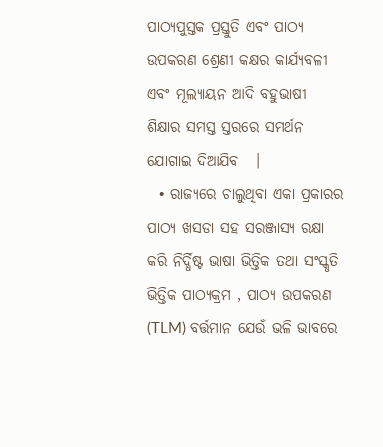ପାଠ୍ୟପୁସ୍ତକ ପ୍ରସ୍ତୁତି ଏବଂ ପାଠ୍ୟ ଉପକରଣ ଶ୍ରେଣୀ କକ୍ଷର କାର୍ଯ୍ୟବଳୀ ଏବଂ ମୂଲ୍ୟାୟନ ଆଦି ବହୁଭାଷୀ ଶିକ୍ଷାର ସମସ୍ତ ସ୍ତରରେ ସମର୍ଥନ ଯୋଗାଇ ଦିଆଯିବ   ।
  • ରାଜ୍ୟରେ ଚାଲୁଥିବା ଏକା ପ୍ରକାରର ପାଠ୍ୟ ଖସଡା ସହ ସରଞ୍ଜାସ୍ୟ ରକ୍ଷା କରି ନିର୍ଦ୍ଧିଷ୍ଟ ଭାଷା ଭିତ୍ତିକ ତଥା ସଂସ୍କୃତି ଭିତ୍ତିକ ପାଠ୍ୟକ୍ରମ , ପାଠ୍ୟ ଉପକରଣ (TLM) ବର୍ତ୍ତମାନ ଯେଉଁ ଭଳି ଭାବରେ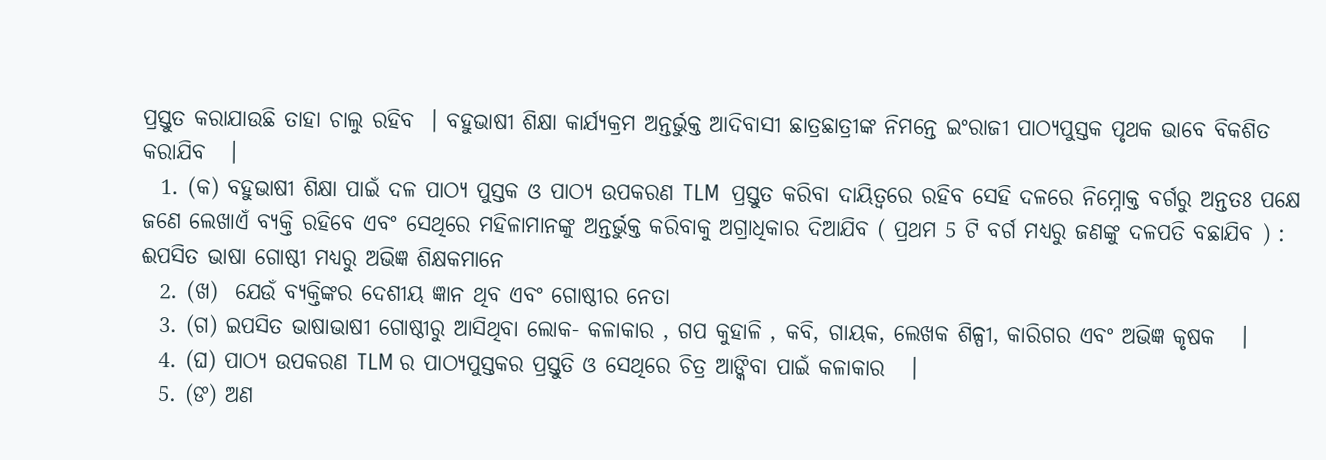ପ୍ରସ୍ତୁତ କରାଯାଉଛି ତାହା ଚାଲୁ ରହିବ  । ବହୁଭାଷୀ ଶିକ୍ଷା କାର୍ଯ୍ୟକ୍ରମ ଅନ୍ତର୍ଭୁକ୍ତ ଆଦିବାସୀ ଛାତ୍ରଛାତ୍ରୀଙ୍କ ନିମନ୍ତେ ଇଂରାଜୀ ପାଠ୍ୟପୁସ୍ତକ ପୃଥକ ଭାବେ ବିକଶିତ କରାଯିବ   ।
  1. (କ) ବହୁଭାଷୀ ଶିକ୍ଷା ପାଇଁ ଦଳ ପାଠ୍ୟ ପୁସ୍ତକ ଓ ପାଠ୍ୟ ଉପକରଣ TLM  ପ୍ରସ୍ତୁତ କରିବା ଦାୟିତ୍ଵରେ ରହିବ ସେହି ଦଳରେ ନିମ୍ନୋକ୍ତ ବର୍ଗରୁ ଅନ୍ତତଃ ପକ୍ଷେ ଜଣେ ଲେଖାଏଁ ବ୍ୟକ୍ତି ରହିବେ ଏବଂ ସେଥିରେ ମହିଳାମାନଙ୍କୁ ଅନ୍ତର୍ଭୁକ୍ତ କରିବାକୁ ଅଗ୍ରାଧିକାର ଦିଆଯିବ ( ପ୍ରଥମ 5 ଟି ବର୍ଗ ମଧ୍ୟରୁ ଜଣଙ୍କୁ ଦଳପତି ବଛାଯିବ ) : ଈପସିତ ଭାଷା ଗୋଷ୍ଠୀ ମଧ୍ୟରୁ ଅଭିଜ୍ଞ ଶିକ୍ଷକମାନେ
  2. (ଖ)  ଯେଉଁ ବ୍ୟକ୍ତିଙ୍କର ଦେଶୀୟ ଜ୍ଞାନ ଥିବ ଏବଂ ଗୋଷ୍ଠୀର ନେତା
  3. (ଗ) ଇପସିତ ଭାଷାଭାଷୀ ଗୋଷ୍ଠୀରୁ ଆସିଥିବା ଲୋକ- କଳାକାର , ଗପ କୁହାଳି , କବି, ଗାୟକ, ଲେଖକ ଶିଳ୍ପୀ, କାରିଗର ଏବଂ ଅଭିଜ୍ଞ କୃଷକ   ।
  4. (ଘ) ପାଠ୍ୟ ଉପକରଣ TLM ର ପାଠ୍ୟପୁସ୍ତକର ପ୍ରସ୍ତୁତି ଓ ସେଥିରେ ଚିତ୍ର ଆଙ୍କିବା ପାଇଁ କଳାକାର   ।
  5. (ଙ) ଅଣ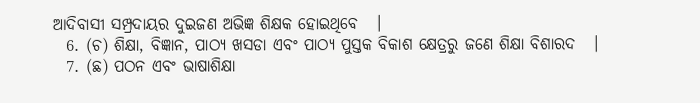ଆଦିବାସୀ ସମ୍ପ୍ରଦାୟର ଦୁଇଜଣ ଅଭିଜ୍ଞ ଶିକ୍ଷକ ହୋଇଥିବେ   ।
  6. (ଚ) ଶିକ୍ଷା, ବିଜ୍ଞାନ, ପାଠ୍ୟ ଖସଡା ଏବଂ ପାଠ୍ୟ ପୁସ୍ତକ ବିକାଶ କ୍ଷେତ୍ରରୁ ଜଣେ ଶିକ୍ଷା ବିଶାରଦ   ।
  7. (ଛ) ପଠନ ଏବଂ ଭାଷାଶିକ୍ଷା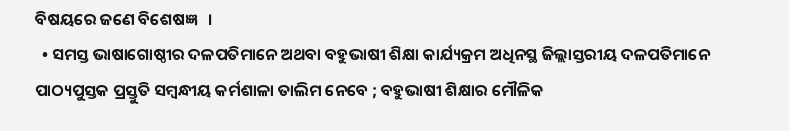ବିଷୟରେ ଜଣେ ବିଶେଷଜ୍ଞ   ।
  • ସମସ୍ତ ଭାଷାଗୋଷ୍ଠୀର ଦଳପତିମାନେ ଅଥବା ବହୁଭାଷୀ ଶିକ୍ଷା କାର୍ଯ୍ୟକ୍ରମ ଅଧିନସ୍ଥ ଜିଲ୍ଲାସ୍ତରୀୟ ଦଳପତିମାନେ ପାଠ୍ୟପୁସ୍ତକ ପ୍ରସ୍ତୁତି ସମ୍ବନ୍ଧୀୟ କର୍ମଶାଳା ତାଲିମ ନେବେ ; ବହୁଭାଷୀ ଶିକ୍ଷାର ମୌଳିକ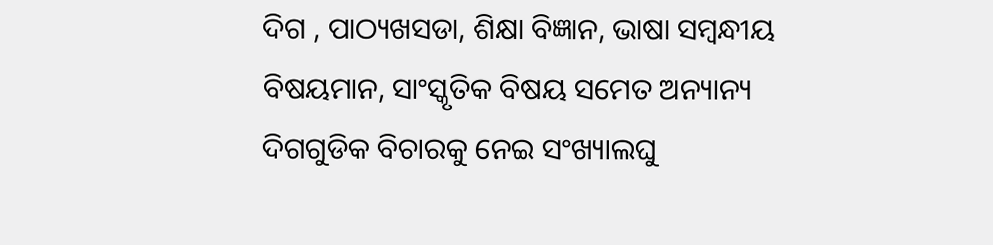ଦିଗ , ପାଠ୍ୟଖସଡା, ଶିକ୍ଷା ବିଜ୍ଞାନ, ଭାଷା ସମ୍ବନ୍ଧୀୟ ବିଷୟମାନ, ସାଂସ୍କୃତିକ ବିଷୟ ସମେତ ଅନ୍ୟାନ୍ୟ ଦିଗଗୁଡିକ ବିଚାରକୁ ନେଇ ସଂଖ୍ୟାଲଘୁ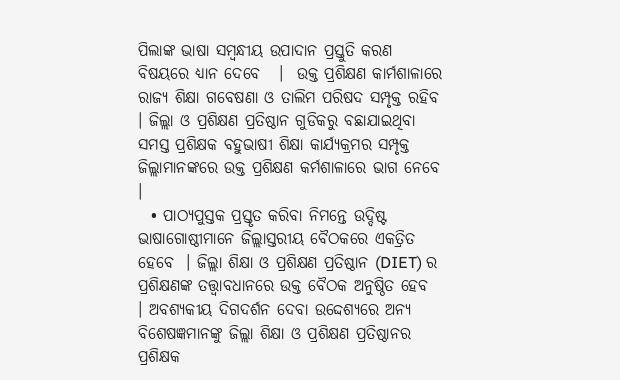ପିଲାଙ୍କ ଭାଷା ସମ୍ବନ୍ଧୀୟ ଉପାଦାନ ପ୍ରସ୍ତୁତି କରଣ ବିଷୟରେ ଧ୍ୟାନ ଦେବେ   ।  ଉକ୍ତ ପ୍ରଶିକ୍ଷଣ କାର୍ମଶାଳାରେ ରାଜ୍ୟ ଶିକ୍ଷା ଗବେଷଣା ଓ ତାଲିମ ପରିଷଦ ସମ୍ପୃକ୍ତ ରହିବ   । ଜିଲ୍ଲା ଓ ପ୍ରଶିକ୍ଷଣ ପ୍ରତିଷ୍ଠାନ ଗୁଡିକରୁ ବଛାଯାଇଥିବା ସମସ୍ତ ପ୍ରଶିକ୍ଷକ ବହୁଭାଷୀ ଶିକ୍ଷା କାର୍ଯ୍ୟକ୍ରମର ସମ୍ପୃକ୍ତ ଜିଲ୍ଲାମାନଙ୍କରେ ଉକ୍ତ ପ୍ରଶିକ୍ଷଣ କର୍ମଶାଳାରେ ଭାଗ ନେବେ   ।
  • ପାଠ୍ୟପୁସ୍ତକ ପ୍ରସ୍ତୃତ କରିବା ନିମନ୍ତେ ଉଦ୍ଦିଷ୍ଟ ଭାଷାଗୋଷ୍ଠୀମାନେ ଜିଲ୍ଲାସ୍ତରୀୟ ବୈଠକରେ ଏକତ୍ରିତ ହେବେ  । ଜିଲ୍ଲା ଶିକ୍ଷା ଓ ପ୍ରଶିକ୍ଷଣ ପ୍ରତିଷ୍ଠାନ (DIET) ର ପ୍ରଶିକ୍ଷଣଙ୍କ ତତ୍ତ୍ଵାବଧାନରେ ଉକ୍ତ ବୈଠକ ଅନୁଷ୍ଠିତ ହେବ   । ଅବଶ୍ୟକୀୟ ଦିଗଦର୍ଶନ ଦେବା ଉଦ୍ଦେଶ୍ୟରେ ଅନ୍ୟ ବିଶେଷଜ୍ଞମାନଙ୍କୁ ଜିଲ୍ଲା ଶିକ୍ଷା ଓ ପ୍ରଶିକ୍ଷଣ ପ୍ରତିଷ୍ଠାନର ପ୍ରଶିକ୍ଷକ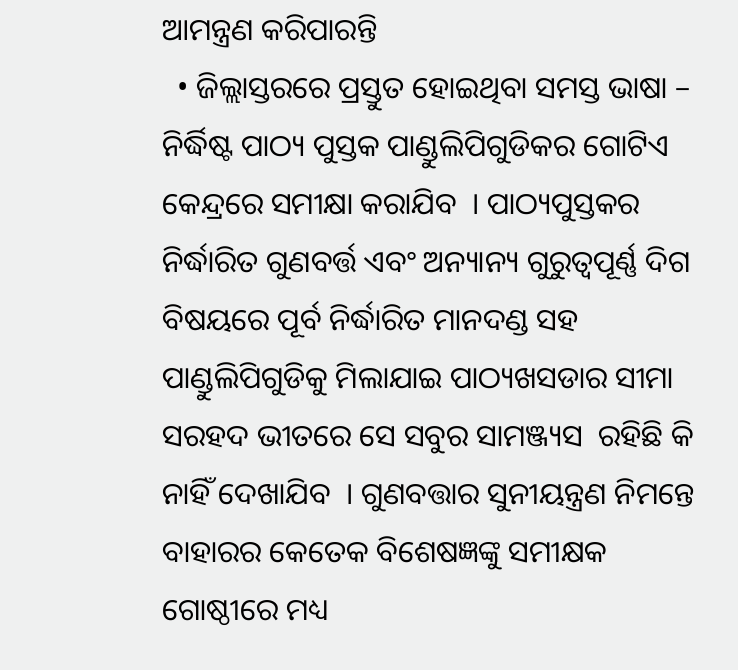ଆମନ୍ତ୍ରଣ କରିପାରନ୍ତି
  • ଜିଲ୍ଲାସ୍ତରରେ ପ୍ରସ୍ତୁତ ହୋଇଥିବା ସମସ୍ତ ଭାଷା – ନିର୍ଦ୍ଧିଷ୍ଟ ପାଠ୍ୟ ପୁସ୍ତକ ପାଣ୍ଡୁଲିପିଗୁଡିକର ଗୋଟିଏ କେନ୍ଦ୍ରରେ ସମୀକ୍ଷା କରାଯିବ  । ପାଠ୍ୟପୁସ୍ତକର ନିର୍ଦ୍ଧାରିତ ଗୁଣବର୍ତ୍ତ ଏବଂ ଅନ୍ୟାନ୍ୟ ଗୁରୁତ୍ଵପୂର୍ଣ୍ଣ ଦିଗ ବିଷୟରେ ପୂର୍ବ ନିର୍ଦ୍ଧାରିତ ମାନଦଣ୍ଡ ସହ ପାଣ୍ଡୁଲିପିଗୁଡିକୁ ମିଲାଯାଇ ପାଠ୍ୟଖସଡାର ସୀମା ସରହଦ ଭୀତରେ ସେ ସବୁର ସାମଞ୍ଜ୍ୟସ  ରହିଛି କି ନାହିଁ ଦେଖାଯିବ  । ଗୁଣବତ୍ତାର ସୁନୀୟନ୍ତ୍ରଣ ନିମନ୍ତେ ବାହାରର କେତେକ ବିଶେଷଜ୍ଞଙ୍କୁ ସମୀକ୍ଷକ ଗୋଷ୍ଠୀରେ ମଧ୍ୟ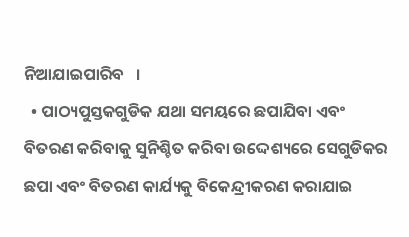ନିଆଯାଇପାରିବ   ।
  • ପାଠ୍ୟପୁସ୍ତକଗୁଡିକ ଯଥା ସମୟରେ ଛପାଯିବା ଏବଂ ବିତରଣ କରିବାକୁ ସୁନିଶ୍ଚିତ କରିବା ଉଦ୍ଦେଶ୍ୟରେ ସେଗୁଡିକର ଛପା ଏବଂ ବିତରଣ କାର୍ଯ୍ୟକୁ ବିକେନ୍ଦ୍ରୀକରଣ କରାଯାଇ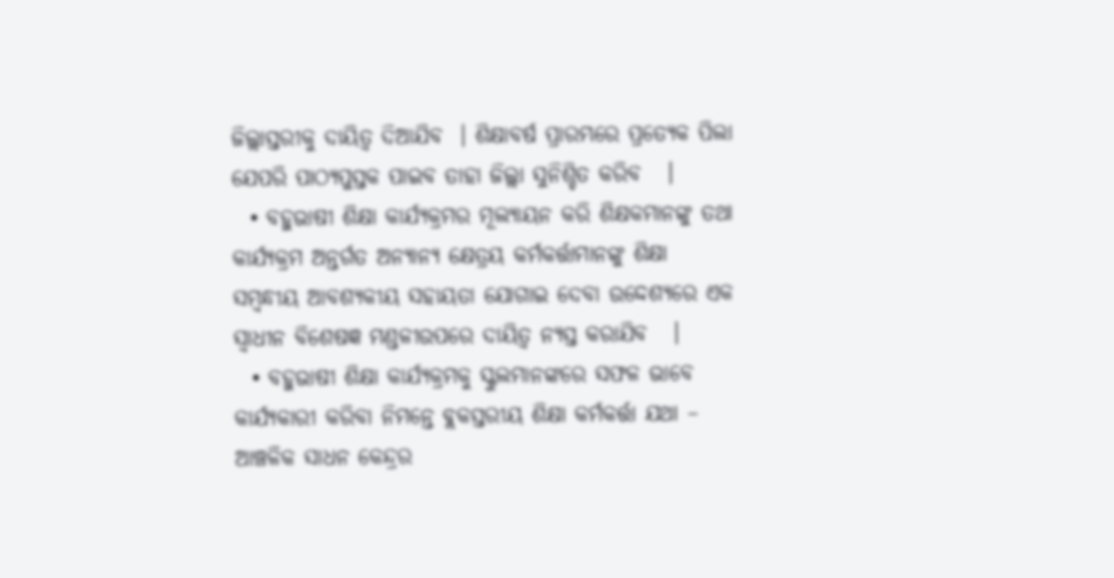ଜିଲ୍ଲାସ୍ତରୀକୁ ଦାୟିତ୍ଵ ଦିଆଯିବ  । ଶିକ୍ଷାବର୍ଷ ପ୍ରାରମ୍ଭରେ ପ୍ରତ୍ୟେକ ପିଲା ଯେପରି ପାଠ୍ୟପୁସ୍ତକ ପାଇବ ତାହା ଜିଲ୍ଲା ସୁନିଶ୍ଚିତ କରିବ   ।
  • ବହୁଭାଷୀ ଶିକ୍ଷା କାର୍ଯ୍ୟକ୍ରମର ମୂଲ୍ୟାୟନ କରି ଶିକ୍ଷକମାନଙ୍କୁ ତଥା କାର୍ଯ୍ୟକ୍ରମ ଅନ୍ତର୍ଗତ ଅନ୍ୟାନ୍ୟ କ୍ଷେତ୍ରୟ କର୍ମକର୍ତ୍ତାମାନଙ୍କୁ ଶିକ୍ଷା ସମ୍ବନ୍ଧୀୟ ଆବଶ୍ୟକୀୟ ସହାୟତା ଯୋଗାଇ ଦେବା ଉଦ୍ଦେଶ୍ୟରେ ଏକ ସ୍ଵାଧୀନ ବିଶେଷଜ୍ଞ ମଣ୍ଡଳୀଉପରେ ଦାୟିତ୍ଵ ନ୍ୟସ୍ତ କରାଯିବ   ।
  • ବହୁଭାଷୀ ଶିକ୍ଷା କାର୍ଯ୍ୟକ୍ରମକୁ ସ୍କୁଲମାନଙ୍କରେ ସଫଳ ଭାବେ କାର୍ଯ୍ୟକାରୀ କରିବା ନିମନ୍ତେ ବ୍ଲକସ୍ତରୀୟ ଶିକ୍ଷା କର୍ମକର୍ତ୍ତା ଯଥା – ଆଞ୍ଚଳିକ ସାଧନ କେନ୍ଦ୍ରର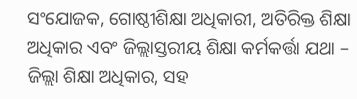ସଂଯୋଜକ, ଗୋଷ୍ଠୀଶିକ୍ଷା ଅଧିକାରୀ, ଅତିରିକ୍ତ ଶିକ୍ଷା ଅଧିକାର ଏବଂ ଜିଲ୍ଲାସ୍ତରୀୟ ଶିକ୍ଷା କର୍ମକର୍ତ୍ତା ଯଥା – ଜିଲ୍ଲା ଶିକ୍ଷା ଅଧିକାର, ସହ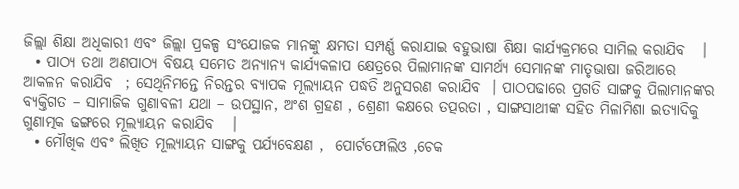ଜିଲ୍ଲା ଶିକ୍ଷା ଅଧିକାରୀ ଏବଂ ଜିଲ୍ଲା ପ୍ରକଳ୍ପ ସଂଯୋଜକ ମାନଙ୍କୁ କ୍ଷମତା ସମ୍ପର୍ଣ୍ଣ କରାଯାଇ ବହୁଭାଷା ଶିକ୍ଷା କାର୍ଯ୍ୟକ୍ରମରେ ସାମିଲ କରାଯିବ   ।
  • ପାଠ୍ୟ ତଥା ଅଣପାଠ୍ୟ ବିଷୟ ସମେତ ଅନ୍ୟାନ୍ୟ କାର୍ଯ୍ୟକଳାପ କ୍ଷେତ୍ରରେ ପିଲାମାନଙ୍କ ସାମର୍ଥ୍ୟ ସେମାନଙ୍କ ମାତୃଭାଷା ଜରିଆରେ ଆକଳନ କରାଯିବ  ; ସେଥିନିମନ୍ତେ ନିରନ୍ତର ବ୍ୟାପକ ମୂଲ୍ୟାୟନ ପଦ୍ଧତି ଅନୁସରଣ କରାଯିବ  । ପାଠପଢାରେ ପ୍ରଗତି ସାଙ୍ଗକୁ ପିଲାମାନଙ୍କର ବ୍ୟକ୍ତିଗତ – ସାମାଜିକ ଗୁଣାବଳୀ ଯଥା – ଉପସ୍ଥାନ, ଅଂଶ ଗ୍ରହଣ , ଶ୍ରେଣୀ କକ୍ଷରେ ତତ୍ପରତା , ସାଙ୍ଗସାଥୀଙ୍କ ସହିତ ମିଳାମିଶା ଇତ୍ୟାଦିକୁ ଗୁଣାତ୍ମକ ଢଙ୍ଗରେ ମୂଲ୍ୟାୟନ କରାଯିବ   ।
  • ମୌଖିକ ଏବଂ ଲିଖିତ ମୂଲ୍ୟାୟନ ସାଙ୍ଗକୁ ପର୍ଯ୍ୟବେକ୍ଷଣ ,  ପୋର୍ଟଫୋଲିଓ ,ଚେକ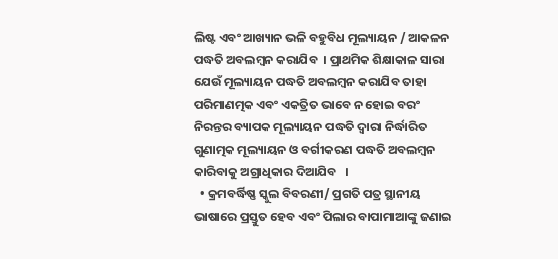ଲିଷ୍ଟ ଏବଂ ଆଖ୍ୟାନ ଭଳି ବହୁବିଧ ମୂଲ୍ୟାୟନ / ଆକଳନ ପଦ୍ଧତି ଅବଲମ୍ବନ କରାଯିବ  । ପ୍ରାଥମିକ ଶିକ୍ଷାକାଳ ସାରା ଯେଉଁ ମୂଲ୍ୟାୟନ ପଦ୍ଧତି ଅବଲମ୍ବନ କରାଯିବ ତାହା ପରିମାଣତ୍ମକ ଏବଂ ଏକତ୍ରିତ ଭାବେ ନ ହୋଇ ବରଂ ନିରନ୍ତର ବ୍ୟାପକ ମୂଲ୍ୟାୟନ ପଦ୍ଧତି ଦ୍ଵାରା ନିର୍ଦ୍ଧାରିତ ଗୁଣାତ୍ମକ ମୂଲ୍ୟାୟନ ଓ ବର୍ଗୀକରଣ ପଦ୍ଧତି ଅବଲମ୍ବନ କାରିବାକୁ ଅଗ୍ରାଧିକାର ଦିଆଯିବ   ।
  • କ୍ରମବର୍ଦ୍ଧିଷ୍ଣ ସ୍କୁଲ ବିବରଣୀ/ ପ୍ରଗତି ପତ୍ର ସ୍ଥାନୀୟ ଭାଷାରେ ପ୍ରସ୍ତୁତ ହେବ ଏବଂ ପିଲାର ବାପାମାଆଙ୍କୁ ଜଣାଇ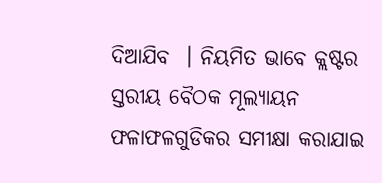ଦିଆଯିବ  । ନିୟମିତ ଭାବେ କ୍ଲଷ୍ଟର ସ୍ତରୀୟ ବୈଠକ ମୂଲ୍ୟାୟନ ଫଳାଫଳଗୁଡିକର ସମୀକ୍ଷା କରାଯାଇ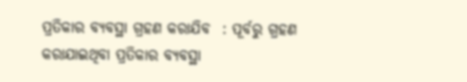ପ୍ରତିକାର ବ୍ୟବସ୍ଥା ଗ୍ରହଣ କରାଯିବ  : ପୂର୍ବରୁ ଗ୍ରହଣ କରାଯାଇଥିବା ପ୍ରତିକାର ବ୍ୟବସ୍ଥା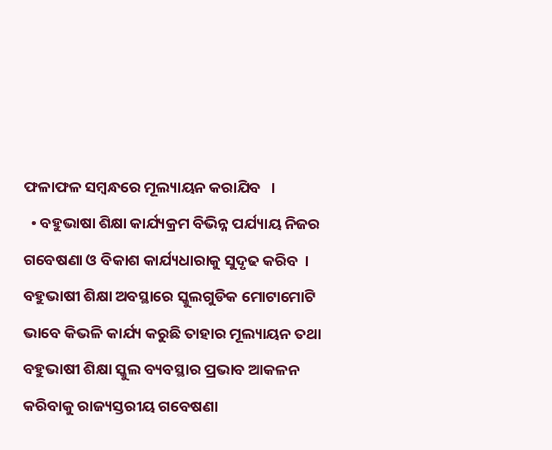ଫଳାଫଳ ସମ୍ବନ୍ଧରେ ମୂଲ୍ୟାୟନ କରାଯିବ   ।
  • ବହୁଭାଷା ଶିକ୍ଷା କାର୍ଯ୍ୟକ୍ରମ ବିଭିନ୍ନ ପର୍ଯ୍ୟାୟ ନିଜର ଗବେଷଣା ଓ ବିକାଶ କାର୍ଯ୍ୟଧାରାକୁ ସୁଦୃଢ କରିବ  । ବହୁଭାଷୀ ଶିକ୍ଷା ଅବସ୍ଥାରେ ସ୍କୁଲଗୁଡିକ ମୋଟାମୋଟି ଭାବେ କିଭଳି କାର୍ଯ୍ୟ କରୁଛି ତାହାର ମୂଲ୍ୟାୟନ ତଥା ବହୁଭାଷୀ ଶିକ୍ଷା ସ୍କୁଲ ବ୍ୟବସ୍ଥାର ପ୍ରଭାବ ଆକଳନ କରିବାକୁ ରାଜ୍ୟସ୍ତରୀୟ ଗବେଷଣା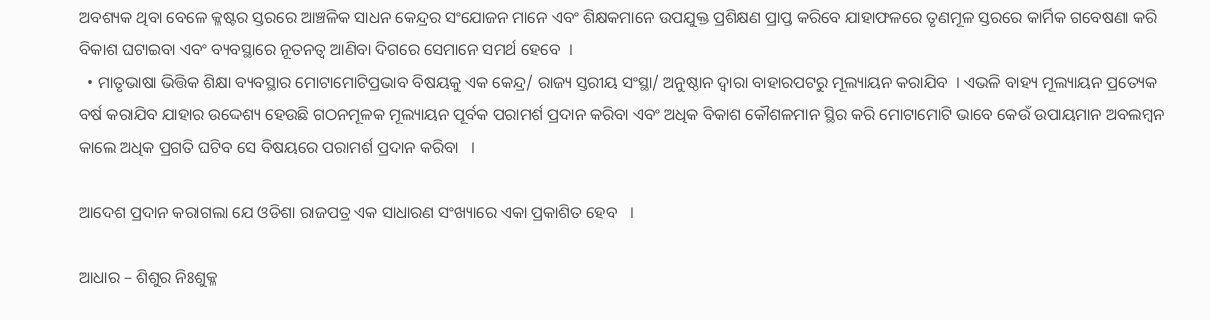ଅବଶ୍ୟକ ଥିବା ବେଳେ କ୍ଳଷ୍ଟର ସ୍ତରରେ ଆଞ୍ଚଳିକ ସାଧନ କେନ୍ଦ୍ରର ସଂଯୋଜନ ମାନେ ଏବଂ ଶିକ୍ଷକମାନେ ଉପଯୁକ୍ତ ପ୍ରଶିକ୍ଷଣ ପ୍ରାପ୍ତ କରିବେ ଯାହାଫଳରେ ତୃଣମୂଳ ସ୍ତରରେ କାର୍ମିକ ଗବେଷଣା କରି ବିକାଶ ଘଟାଇବା ଏବଂ ବ୍ୟବସ୍ଥାରେ ନୂତନତ୍ଵ ଆଣିବା ଦିଗରେ ସେମାନେ ସମର୍ଥ ହେବେ  ।
  • ମାତୃଭାଷା ଭିତ୍ତିକ ଶିକ୍ଷା ବ୍ୟବସ୍ଥାର ମୋଟାମୋଟିପ୍ରଭାବ ବିଷୟକୁ ଏକ କେନ୍ଦ୍ର/ ରାଜ୍ୟ ସ୍ତରୀୟ ସଂସ୍ଥା/ ଅନୁଷ୍ଠାନ ଦ୍ଵାରା ବାହାରପଟରୁ ମୂଲ୍ୟାୟନ କରାଯିବ  । ଏଭଳି ବାହ୍ୟ ମୂଲ୍ୟାୟନ ପ୍ରତ୍ୟେକ ବର୍ଷ କରାଯିବ ଯାହାର ଉଦ୍ଦେଶ୍ୟ ହେଉଛି ଗଠନମୂଳକ ମୂଲ୍ୟାୟନ ପୂର୍ବକ ପରାମର୍ଶ ପ୍ରଦାନ କରିବା ଏବଂ ଅଧିକ ବିକାଶ କୌଶଳମାନ ସ୍ଥିର କରି ମୋଟାମୋଟି ଭାବେ କେଉଁ ଉପାୟମାନ ଅବଲମ୍ବନ କାଲେ ଅଧିକ ପ୍ରଗତି ଘଟିବ ସେ ବିଷୟରେ ପରାମର୍ଶ ପ୍ରଦାନ କରିବା   ।

ଆଦେଶ ପ୍ରଦାନ କରାଗଲା ଯେ ଓଡିଶା ରାଜପତ୍ର ଏକ ସାଧାରଣ ସଂଖ୍ୟାରେ ଏକା ପ୍ରକାଶିତ ହେବ   ।

ଆଧାର – ଶିଶୁର ନିଃଶୁକ୍ଳ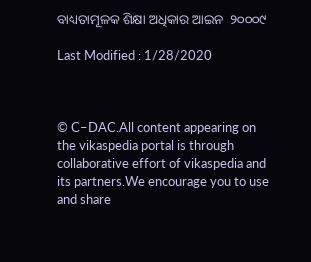ବାଧ୍ୟତାମୂଳକ ଶିକ୍ଷା ଅଧିକାର ଆଇନ  ୨୦୦୦୯

Last Modified : 1/28/2020



© C–DAC.All content appearing on the vikaspedia portal is through collaborative effort of vikaspedia and its partners.We encourage you to use and share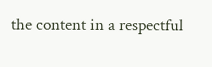the content in a respectful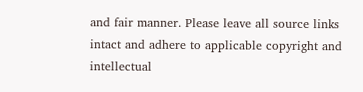and fair manner. Please leave all source links intact and adhere to applicable copyright and intellectual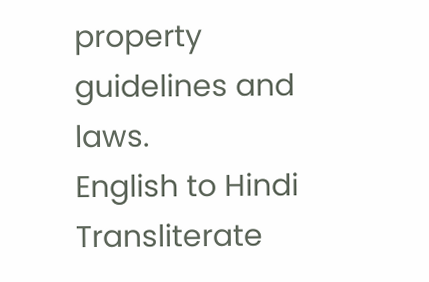property guidelines and laws.
English to Hindi Transliterate